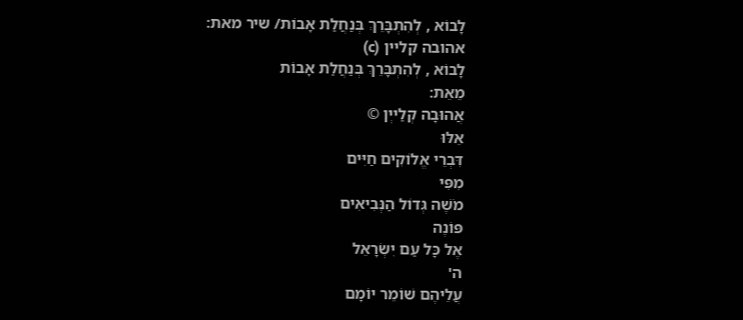לָבוֹא , לְהִתְבָּרֵךְ בְּנַחֲלַת אָבוֹת/ שיר מאת: אהובה קליין (c)
לָבוֹא , לְהִתְבָּרֵךְ בְּנַחֲלַת אָבוֹת
מֵאֵת:
אֲהוּבָה קְלַייְן ©
אֵלּוּ
דִּבְרֵי אֱלוֹקִים חַיִּים
מִפִּי
מֹשֶׁה גְּדוֹל הַנְּבִיאִים
פּוֹנֶה
אֶל כָּל עַם יִשְׂרָאֵל
ה'
עֲלֵיהֶם שׁוֹמֵר יוֹמָם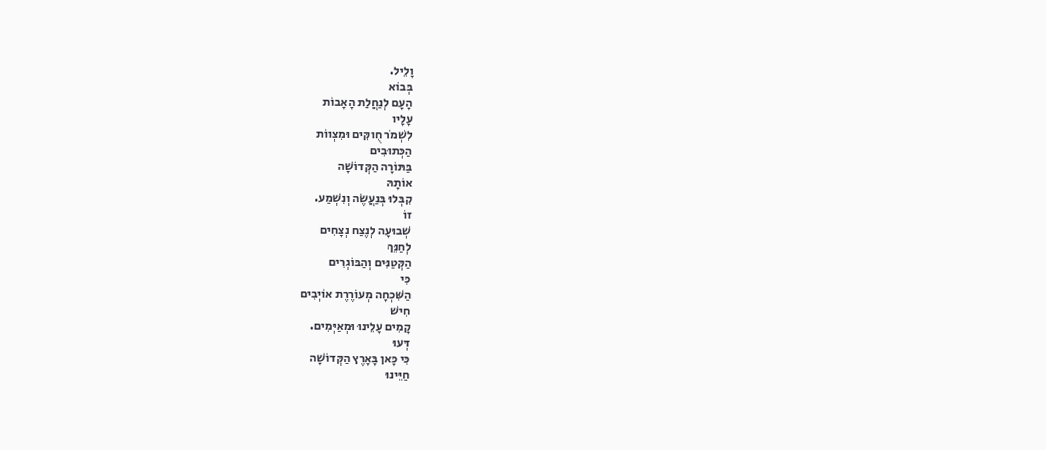וָלֵיל.
בְּבוֹא
הָעָם לְנַחֲלַת הָאָבוֹת
עָלָיו
לִשְׁמֹר חֻוקִּים וּמִצְווֹת
הַכְּתוּבִים
בַּתּוֹרָה הַקְּדוֹשָׁה
אוֹתָהּ
קִבְּלוּ בְּנַעֲשֶׂה וְנִשְׁמַע.
זוֹ
שְׁבוּעָה לְנֶצַח נְצָחִים
לְחַנֵּךְ
הַקְּטַנִּים וְהַבּוֹגְרִים
כִּי
הַשִּׁכְחָה מְעוֹרֶרֶת אוֹיְבִים
חִישׁ
קָמִים עָלֵינוּ וּמְאַיְּמִים.
דְּעוּ
כִּי כָּאן בָּאָרֶץ הַקְּדוֹשָׁה
חַיֵּינוּ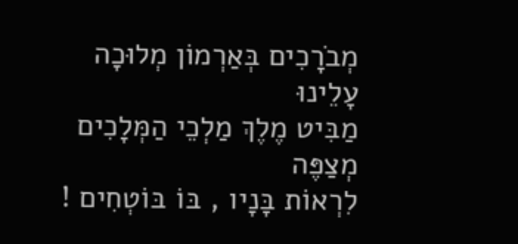מְבֹרָכִים בְּאַרְמוֹן מְלוּכָה
עָלֵינוּ
מַבִּיט מֶלֶךְ מַלְכֵי הַמְּלָכִים
מְצַפֶּה
לִרְאוֹת בָּנָיו , בּוֹ בּוֹטְחִים !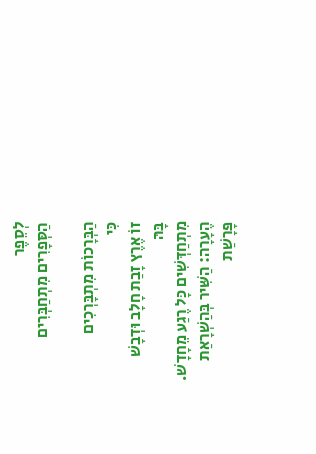לְסֵפֶר
הַסְּפָרִים מִתְחַבְּרִים

הַבְּרָכוֹת מִתְבָּרְכִים
כִּי
זוֹ אֶרֶץ זָבַת חָלָב וּדְבָשׁ
בָּהּ
מִתְחַדְּשִׁים כָּל רֶגַע מֵחָדָשׁ.
הֶעָרָה: הַשִּׁיר בְּהַשְׁרָאַת
פָּרָשַׁת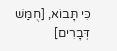כִּי תָּבוֹא, [חֻמַּשׁ דְּבָרִים]